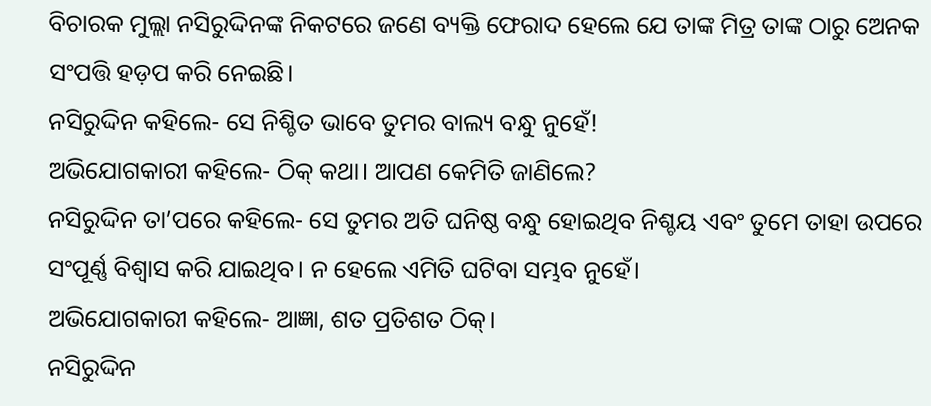ବିଚାରକ ମୁଲ୍ଲା ନସିରୁଦ୍ଦିନଙ୍କ ନିକଟରେ ଜଣେ ବ୍ୟକ୍ତି ଫେରାଦ ହେଲେ ଯେ ତାଙ୍କ ମିତ୍ର ତାଙ୍କ ଠାରୁ ଅ‌େନକ ସଂପତ୍ତି ହଡ଼ପ କରି ନେଇଛି।
ନସିରୁଦ୍ଦିନ କହିଲେ- ସେ ନିଶ୍ଚିତ ଭାବେ ତୁମର ବାଲ୍ୟ ବନ୍ଧୁ ନୁହେଁ!
ଅଭିଯୋଗକାରୀ କହିଲେ- ଠିକ୍‌ କଥା। ଆପଣ କେମିତି ଜାଣିଲେ?
ନସିରୁଦ୍ଦିନ ତା’ପରେ କହିଲେ- ସେ ତୁମର ଅତି ଘନିଷ୍ଠ ବନ୍ଧୁ ହୋଇଥିବ ନିଶ୍ଚୟ ଏବଂ ତୁମେ ତାହା ଉପରେ ସଂପୂର୍ଣ୍ଣ ବିଶ୍ବାସ କରି ଯାଇଥିବ। ନ ହେଲେ ଏମିତି ଘଟିବା ସମ୍ଭବ ନୁହେଁ।
ଅଭିଯୋଗକାରୀ କହିଲେ- ଆଜ୍ଞା, ଶତ ପ୍ରତିଶତ ଠିକ୍‌।
ନସିରୁଦ୍ଦିନ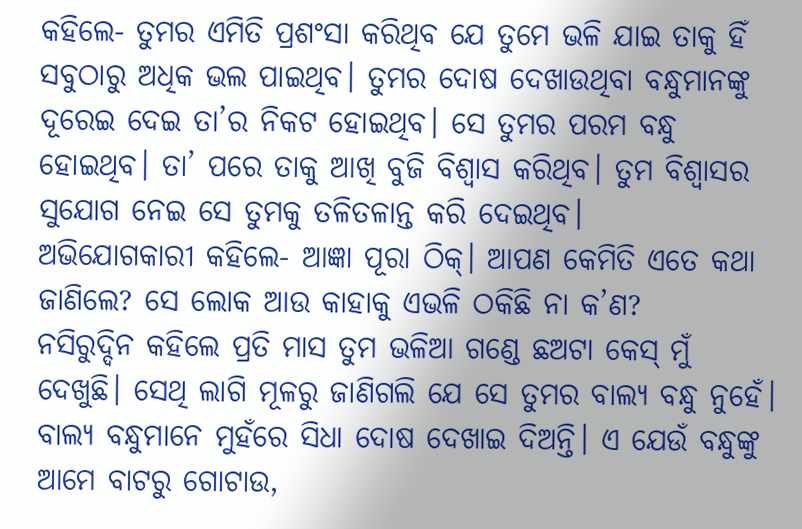କହିଲେ- ତୁମର ଏମିତି ପ୍ରଶଂସା କରିଥିବ ଯେ ତୁମେ ଭଳି ଯାଇ ତାକୁ ହିଁ ସବୁଠାରୁ ଅଧିକ ଭଲ ପାଇଥିବ। ତୁମର ଦୋଷ ଦେଖାଉଥିବା ବନ୍ଧୁମାନଙ୍କୁ ଦୂରେଇ ଦେଇ ତା’ର ନିକଟ ହୋଇଥିବ। ସେ ତୁମର ପରମ ବନ୍ଧୁ ହୋଇଥିବ। ତା’ ପରେ ତାକୁ ଆଖି ବୁଜି ବିଶ୍ବାସ କରିଥିବ। ତୁମ ବିଶ୍ବାସର ସୁଯୋଗ ନେଇ ସେ ତୁମକୁ ତଳିତଳାନ୍ତ କରି ଦେଇଥିବ।
ଅଭିଯୋଗକାରୀ କହିଲେ- ଆଜ୍ଞା ପୂରା ଠିକ୍‌। ଆପଣ କେମିତି ଏତେ କଥା ଜାଣିଲେ? ସେ ଲୋକ ଆଉ କାହାକୁ ଏଭଳି ଠକିଛି ନା କ’ଣ?
ନସିରୁଦ୍ଦିନ କହିଲେ ପ୍ରତି ମାସ ତୁମ ଭଳିଆ ଗଣ୍ଡେ ଛଅଟା କେସ୍‌ ମୁଁ ଦେଖୁଛି। ସେଥି ଲାଗି ମୂଳରୁ ଜାଣିଗଲି ଯେ ସେ ତୁମର ବାଲ୍ୟ ବନ୍ଧୁ ନୁହେଁ। ବାଲ୍ୟ ବନ୍ଧୁମାନେ ମୁହଁରେ ସିଧା ଦୋଷ ଦେଖାଇ ଦିଅନ୍ତି। ଏ ଯେଉଁ ବନ୍ଧୁଙ୍କୁ ଆମେ ବାଟରୁ ଗୋଟାଉ,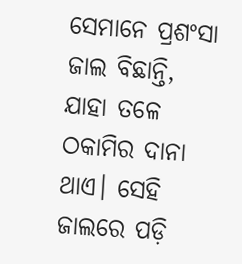ସେମାନେ ପ୍ରଶଂସା ଜାଲ ବିଛାନ୍ତି, ଯାହା ତଳେ ଠକାମିର ଦାନା ଥାଏ। ସେହି ଜାଲରେ ପଡ଼ି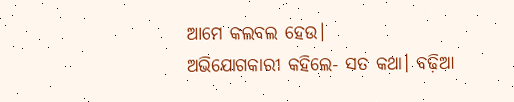ଆମେ କଲବଲ ହେଉ।
ଅଭିଯୋଗକାରୀ କହିଲେ- ସତ କଥା। ବଢ଼ିଆ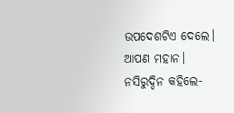ଉପଦେଶଟିଏ ଦେଲେ। ଆପଣ ମହାନ।
ନସିରୁଦ୍ଦିନ କହିଲେ-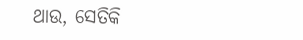ଥାଉ, ସେତିକି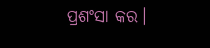ପ୍ରଶଂସା କର।